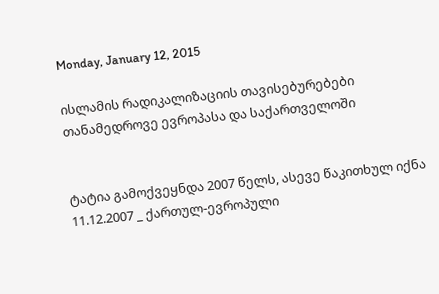Monday, January 12, 2015

ისლამის რადიკალიზაციის თავისებურებები თანამედროვე ევროპასა და საქართველოში


ტატია გამოქვეყნდა 2007 წელს, ასევე წაკითხულ იქნა  11.12.2007 _ ქართულ-ევროპული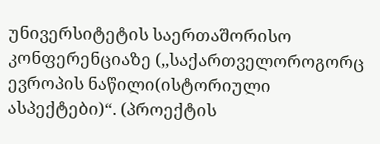უნივერსიტეტის საერთაშორისო კონფერენციაზე (,,საქართველოროგორც ევროპის ნაწილი(ისტორიული ასპექტები)“. (პროექტის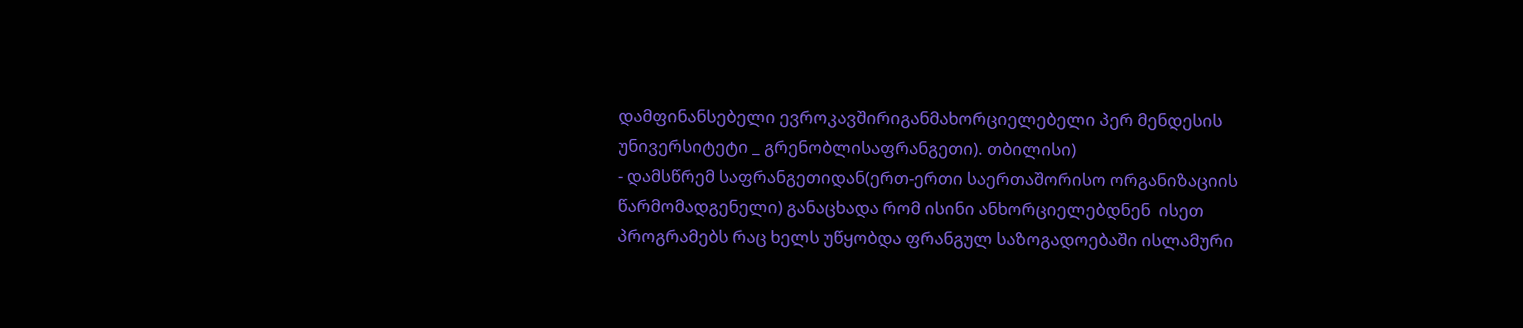დამფინანსებელი ევროკავშირიგანმახორციელებელი პერ მენდესის უნივერსიტეტი _ გრენობლისაფრანგეთი). თბილისი)
- დამსწრემ საფრანგეთიდან(ერთ-ერთი საერთაშორისო ორგანიზაციის წარმომადგენელი) განაცხადა რომ ისინი ანხორციელებდნენ  ისეთ პროგრამებს რაც ხელს უწყობდა ფრანგულ საზოგადოებაში ისლამური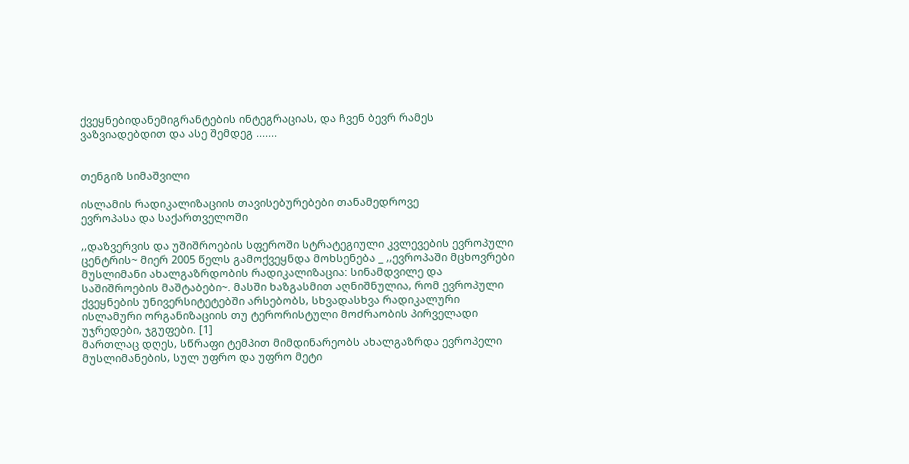ქვეყნებიდანემიგრანტების ინტეგრაციას, და ჩვენ ბევრ რამეს ვაზვიადებდით და ასე შემდეგ .......


თენგიზ სიმაშვილი

ისლამის რადიკალიზაციის თავისებურებები თანამედროვე
ევროპასა და საქართველოში

,,დაზვერვის და უშიშროების სფეროში სტრატეგიული კვლევების ევროპული ცენტრის~ მიერ 2005 წელს გამოქვეყნდა მოხსენება _ ,,ევროპაში მცხოვრები მუსლიმანი ახალგაზრდობის რადიკალიზაცია: სინამდვილე და საშიშროების მაშტაბები~. მასში ხაზგასმით აღნიშნულია, რომ ევროპული ქვეყნების უნივერსიტეტებში არსებობს, სხვადასხვა რადიკალური ისლამური ორგანიზაციის თუ ტერორისტული მოძრაობის პირველადი უჯრედები, ჯგუფები. [1]
მართლაც დღეს, სწრაფი ტემპით მიმდინარეობს ახალგაზრდა ევროპელი მუსლიმანების, სულ უფრო და უფრო მეტი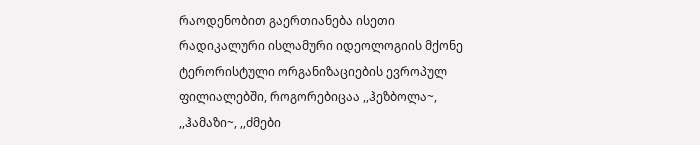რაოდენობით გაერთიანება ისეთი რადიკალური ისლამური იდეოლოგიის მქონე ტერორისტული ორგანიზაციების ევროპულ ფილიალებში, როგორებიცაა ,,ჰეზბოლა~, ,,ჰამაზი~, ,,ძმები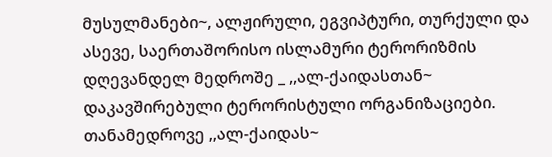მუსულმანები~, ალჟირული, ეგვიპტური, თურქული და ასევე, საერთაშორისო ისლამური ტერორიზმის დღევანდელ მედროშე _ ,,ალ-ქაიდასთან~ დაკავშირებული ტერორისტული ორგანიზაციები.
თანამედროვე ,,ალ-ქაიდას~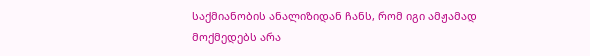საქმიანობის ანალიზიდან ჩანს, რომ იგი ამჟამად მოქმედებს არა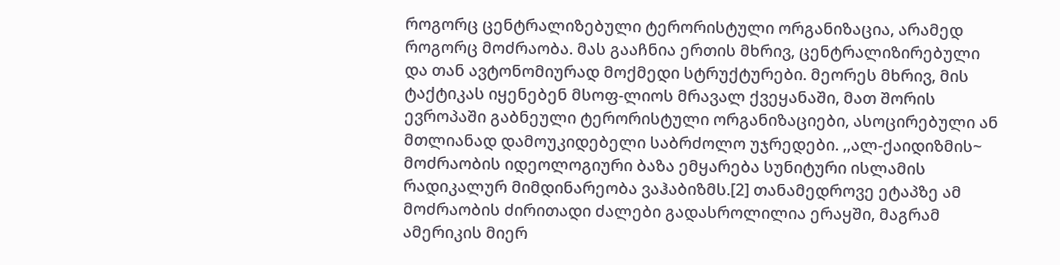როგორც ცენტრალიზებული ტერორისტული ორგანიზაცია, არამედ როგორც მოძრაობა. მას გააჩნია ერთის მხრივ, ცენტრალიზირებული და თან ავტონომიურად მოქმედი სტრუქტურები. მეორეს მხრივ, მის ტაქტიკას იყენებენ მსოფ-ლიოს მრავალ ქვეყანაში, მათ შორის ევროპაში გაბნეული ტერორისტული ორგანიზაციები, ასოცირებული ან მთლიანად დამოუკიდებელი საბრძოლო უჯრედები. ,,ალ-ქაიდიზმის~ მოძრაობის იდეოლოგიური ბაზა ემყარება სუნიტური ისლამის რადიკალურ მიმდინარეობა ვაჰაბიზმს.[2] თანამედროვე ეტაპზე ამ მოძრაობის ძირითადი ძალები გადასროლილია ერაყში, მაგრამ ამერიკის მიერ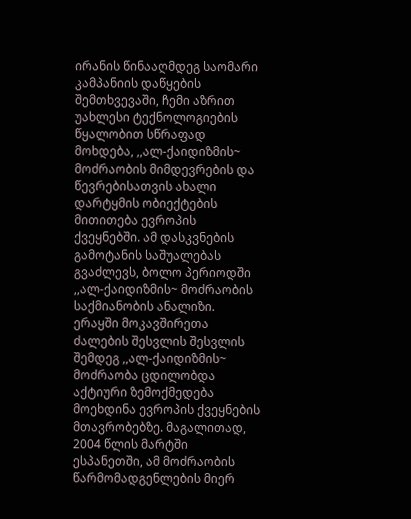ირანის წინააღმდეგ საომარი კამპანიის დაწყების შემთხვევაში, ჩემი აზრით უახლესი ტექნოლოგიების წყალობით სწრაფად მოხდება, ,,ალ-ქაიდიზმის~ მოძრაობის მიმდევრების და წევრებისათვის ახალი დარტყმის ობიექტების მითითება ევროპის ქვეყნებში. ამ დასკვნების გამოტანის საშუალებას გვაძლევს, ბოლო პერიოდში ,,ალ-ქაიდიზმის~ მოძრაობის საქმიანობის ანალიზი. ერაყში მოკავშირეთა ძალების შესვლის შესვლის შემდეგ ,,ალ-ქაიდიზმის~ მოძრაობა ცდილობდა აქტიური ზემოქმედება მოეხდინა ევროპის ქვეყნების მთავრობებზე. მაგალითად, 2004 წლის მარტში ესპანეთში, ამ მოძრაობის წარმომადგენლების მიერ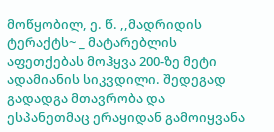მოწყობილ, ე. წ. ,,მადრიდის ტერაქტს~ _ მატარებლის აფეთქებას მოჰყვა 200-ზე მეტი ადამიანის სიკვდილი. შედეგად გადადგა მთავრობა და ესპანეთმაც ერაყიდან გამოიყვანა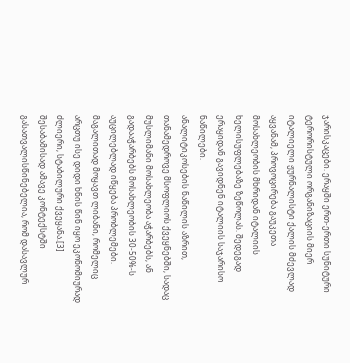ჯარისკაცები. ერაყში ერთ-ერთი სუნიტური ტერორისტული ორგანიზაციის მიერ იტალიელი ჟურნალისტი ქალის მძევლად აყვანამ, პროვოცირება გაუკეთა მოსახლეობის მხრიდან იტალიის ხელისუფლებაზე ზეწოლას. შედეგად ერაყიდან გავიდნენ იტალიის საჯარისო ნაწილები.
ანალიტიკოსების ნაწილის აზრით, თანამედროვე მსოფლიოს ქვეყნებში, სადაც მუსლიმანი მოსახლეობა აჭარბებს, ან გადააჭარბებს მოსახლეობის 30-50%-ს აუცილებლად იწყება პრობლემები. მაგალითად მოყავთ ლიბანი, რომელიც არცთუ ისე დიდი ხნის წინ იყო ეკონომიურად ძლიერი, სტაბილური ქვეყანა.[3] შესაბამისად ამავე კონტექსტში გასათვალისწინებელია, რომ დასავლურ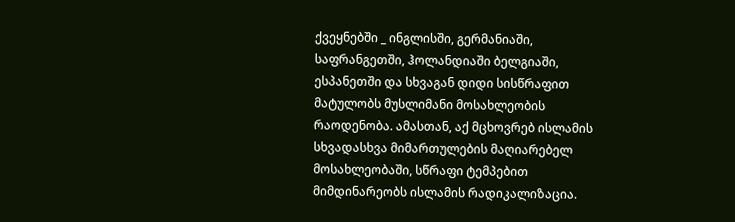ქვეყნებში _ ინგლისში, გერმანიაში, საფრანგეთში, ჰოლანდიაში ბელგიაში, ესპანეთში და სხვაგან დიდი სისწრაფით მატულობს მუსლიმანი მოსახლეობის რაოდენობა. ამასთან, აქ მცხოვრებ ისლამის სხვადასხვა მიმართულების მაღიარებელ მოსახლეობაში, სწრაფი ტემპებით მიმდინარეობს ისლამის რადიკალიზაცია.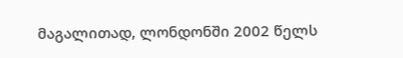მაგალითად, ლონდონში 2002 წელს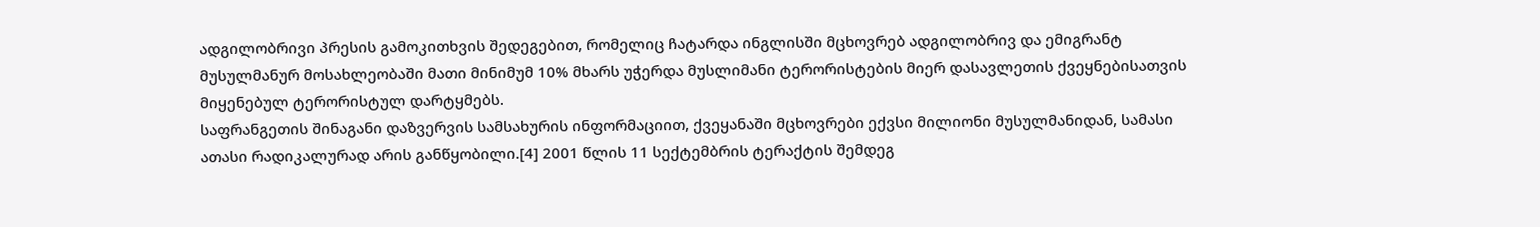ადგილობრივი პრესის გამოკითხვის შედეგებით, რომელიც ჩატარდა ინგლისში მცხოვრებ ადგილობრივ და ემიგრანტ მუსულმანურ მოსახლეობაში მათი მინიმუმ 10% მხარს უჭერდა მუსლიმანი ტერორისტების მიერ დასავლეთის ქვეყნებისათვის მიყენებულ ტერორისტულ დარტყმებს.
საფრანგეთის შინაგანი დაზვერვის სამსახურის ინფორმაციით, ქვეყანაში მცხოვრები ექვსი მილიონი მუსულმანიდან, სამასი ათასი რადიკალურად არის განწყობილი.[4] 2001 წლის 11 სექტემბრის ტერაქტის შემდეგ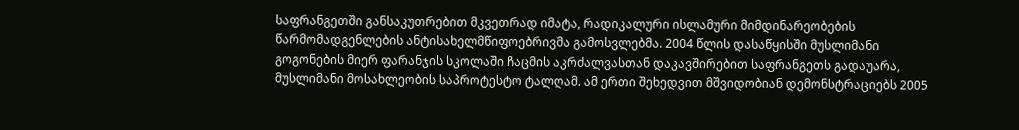საფრანგეთში განსაკუთრებით მკვეთრად იმატა, რადიკალური ისლამური მიმდინარეობების წარმომადგენლების ანტისახელმწიფოებრივმა გამოსვლებმა. 2004 წლის დასაწყისში მუსლიმანი გოგონების მიერ ფარანჯის სკოლაში ჩაცმის აკრძალვასთან დაკავშირებით საფრანგეთს გადაუარა, მუსლიმანი მოსახლეობის საპროტესტო ტალღამ. ამ ერთი შეხედვით მშვიდობიან დემონსტრაციებს 2005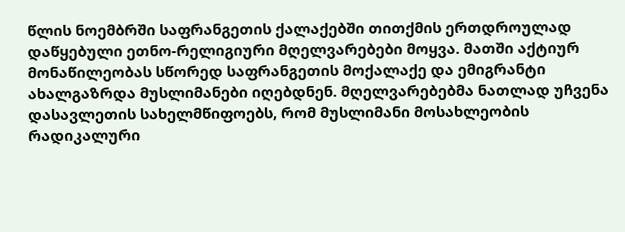წლის ნოემბრში საფრანგეთის ქალაქებში თითქმის ერთდროულად დაწყებული ეთნო-რელიგიური მღელვარებები მოყვა. მათში აქტიურ მონაწილეობას სწორედ საფრანგეთის მოქალაქე და ემიგრანტი ახალგაზრდა მუსლიმანები იღებდნენ. მღელვარებებმა ნათლად უჩვენა დასავლეთის სახელმწიფოებს, რომ მუსლიმანი მოსახლეობის რადიკალური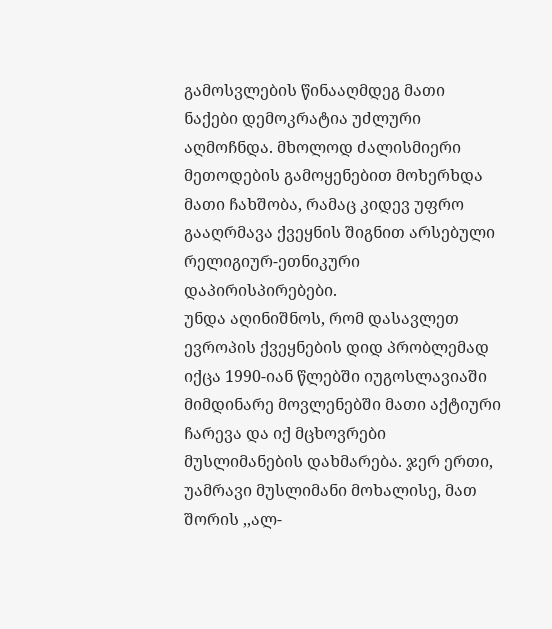გამოსვლების წინააღმდეგ მათი ნაქები დემოკრატია უძლური აღმოჩნდა. მხოლოდ ძალისმიერი მეთოდების გამოყენებით მოხერხდა მათი ჩახშობა, რამაც კიდევ უფრო გააღრმავა ქვეყნის შიგნით არსებული რელიგიურ-ეთნიკური დაპირისპირებები.
უნდა აღინიშნოს, რომ დასავლეთ ევროპის ქვეყნების დიდ პრობლემად იქცა 1990-იან წლებში იუგოსლავიაში მიმდინარე მოვლენებში მათი აქტიური ჩარევა და იქ მცხოვრები მუსლიმანების დახმარება. ჯერ ერთი, უამრავი მუსლიმანი მოხალისე, მათ შორის ,,ალ-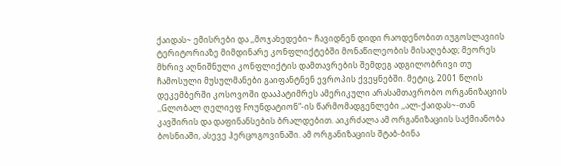ქაიდას~ ემისრები და ,,მოჯახედები~ ჩავიდნენ დიდი რაოდენობით იუგოსლავიის ტერიტორიაზე მიმდინარე კონფლიქტებში მონაწილეობის მისაღებად; მეორეს მხრივ აღნიშნული კონფლიქტის დამთავრების შემდეგ ადგილობრივი თუ ჩამოსული მუსულმანები გაიფანტნენ ევროპის ქვეყნებში. მეტიც, 2001 წლის დეკემბერში კოსოვოში დააპატიმრეს ამერიკული არასამთავრობო ორგანიზაციის ,,Gლობალ ღელიეფ Fოუნდატიონ“-ის წარმომადგენლები ,,ალ-ქაიდას~-თან კავშირის და დაფინანსების ბრალდებით. აიკრძალა ამ ორგანიზაციის საქმიანობა ბოსნიაში, ასევე ჰერცოგოვინაში. ამ ორგანიზაციის შტაბ-ბინა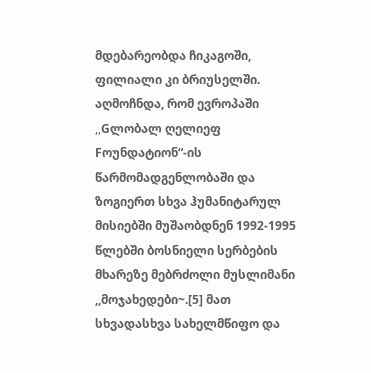მდებარეობდა ჩიკაგოში, ფილიალი კი ბრიუსელში. აღმოჩნდა, რომ ევროპაში ,,Gლობალ ღელიეფ Fოუნდატიონ“-ის წარმომადგენლობაში და ზოგიერთ სხვა ჰუმანიტარულ მისიებში მუშაობდნენ 1992-1995 წლებში ბოსნიელი სერბების მხარეზე მებრძოლი მუსლიმანი ,,მოჯახედები~.[5] მათ სხვადასხვა სახელმწიფო და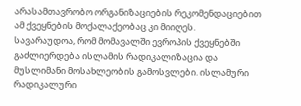არასამთავრობო ორგანიზაციების რეკომენდაციებით ამ ქვეყნების მოქალაქეობაც კი მიიღეს.
სავარაუდოა, რომ მომავალში ევროპის ქვეყნებში გაძლიერდება ისლამის რადიკალიზაცია და მუსლიმანი მოსახლეობის გამოსვლები. ისლამური რადიკალური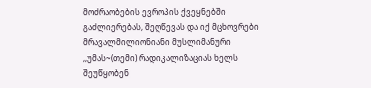მოძრაობების ევროპის ქვეყნებში გაძლიერებას, შეღწევას და იქ მცხოვრები მრავალმილიონიანი მუსლიმანური ,,უმას~(თემი) რადიკალიზაციას ხელს შეუწყობენ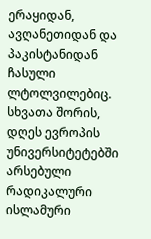ერაყიდან, ავღანეთიდან და პაკისტანიდან ჩასული ლტოლვილებიც. სხვათა შორის, დღეს ევროპის უნივერსიტეტებში არსებული რადიკალური ისლამური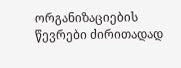ორგანიზაციების წევრები ძირითადად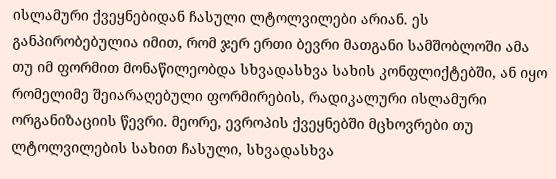ისლამური ქვეყნებიდან ჩასული ლტოლვილები არიან. ეს განპირობებულია იმით, რომ ჯერ ერთი ბევრი მათგანი სამშობლოში ამა თუ იმ ფორმით მონაწილეობდა სხვადასხვა სახის კონფლიქტებში, ან იყო რომელიმე შეიარაღებული ფორმირების, რადიკალური ისლამური ორგანიზაციის წევრი. მეორე, ევროპის ქვეყნებში მცხოვრები თუ ლტოლვილების სახით ჩასული, სხვადასხვა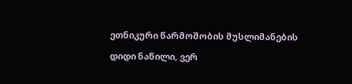ეთნიკური წარმოშობის მუსლიმანების დიდი ნაწილი, ვერ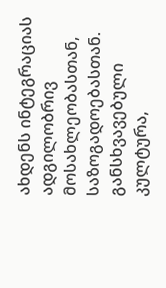ახდენს ინტეგრაციას ადგილობრივ მოსახლეობასთან, საზოგადოებასთან. განსხვავებული კულტურა,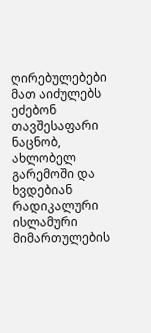ღირებულებები მათ აიძულებს ეძებონ თავშესაფარი ნაცნობ, ახლობელ გარემოში და ხვდებიან რადიკალური ისლამური მიმართულების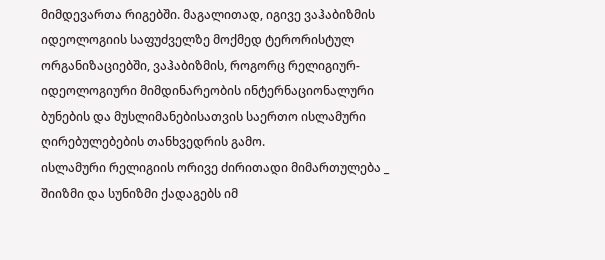მიმდევართა რიგებში. მაგალითად, იგივე ვაჰაბიზმის იდეოლოგიის საფუძველზე მოქმედ ტერორისტულ ორგანიზაციებში, ვაჰაბიზმის, როგორც რელიგიურ-იდეოლოგიური მიმდინარეობის ინტერნაციონალური ბუნების და მუსლიმანებისათვის საერთო ისლამური ღირებულებების თანხვედრის გამო.
ისლამური რელიგიის ორივე ძირითადი მიმართულება _ შიიზმი და სუნიზმი ქადაგებს იმ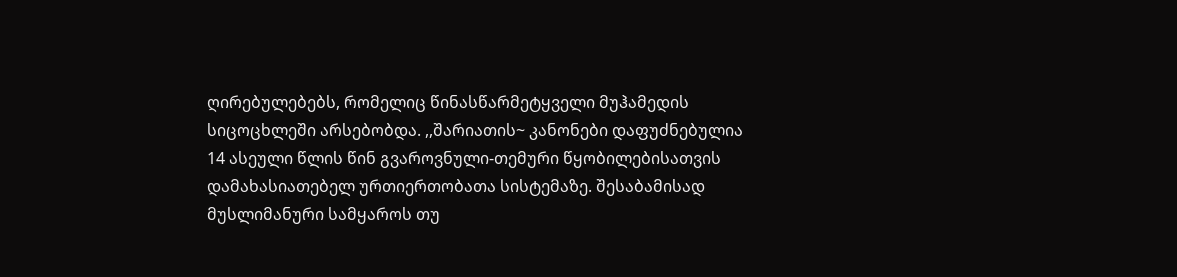ღირებულებებს, რომელიც წინასწარმეტყველი მუჰამედის სიცოცხლეში არსებობდა. ,,შარიათის~ კანონები დაფუძნებულია 14 ასეული წლის წინ გვაროვნული-თემური წყობილებისათვის დამახასიათებელ ურთიერთობათა სისტემაზე. შესაბამისად მუსლიმანური სამყაროს თუ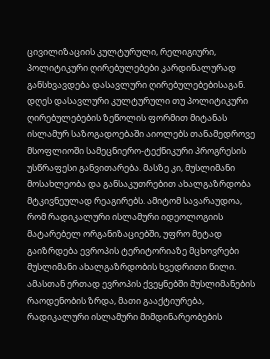ცივილიზაციის კულტურული, რელიგიური, პოლიტიკური ღირებულებები კარდინალურად განსხვავდება დასავლური ღირებულებებისაგან. დღეს დასავლური კულტურული თუ პოლიტიკური ღირებულებების ზეწოლის ფორმით მიტანას ისლამურ საზოგადოებაში აიოლებს თანამედროვე მსოფლიოში სამეცნიერო-ტექნიკური პროგრესის უსწრაფესი განვითარება. მასზე კი, მუსლიმანი მოსახლეობა და განსაკუთრებით ახალგაზრდობა მტკივნეულად რეაგირებს. ამიტომ სავარაუდოა, რომ რადიკალური ისლამური იდეოლოგიის მატარებელ ორგანიზაციებში, უფრო მეტად გაიზრდება ევროპის ტერიტორიაზე მცხოვრები მუსლიმანი ახალგაზრდობის ხვედრითი წილი.
ამასთან ერთად ევროპის ქვეყნებში მუსლიმანების რაოდენობის ზრდა, მათი გააქტიურება, რადიკალური ისლამური მიმდინარეობების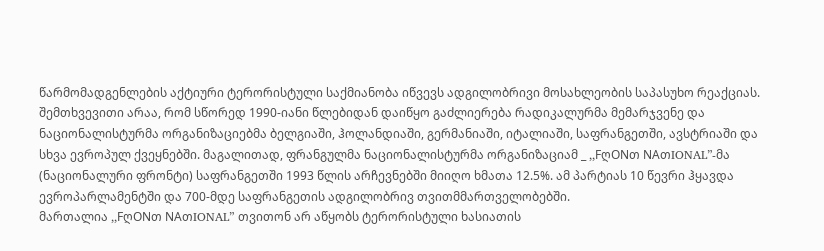წარმომადგენლების აქტიური ტერორისტული საქმიანობა იწვევს ადგილობრივი მოსახლეობის საპასუხო რეაქციას. შემთხვევითი არაა, რომ სწორედ 1990-იანი წლებიდან დაიწყო გაძლიერება რადიკალურმა მემარჯვენე და ნაციონალისტურმა ორგანიზაციებმა ბელგიაში, ჰოლანდიაში, გერმანიაში, იტალიაში, საფრანგეთში, ავსტრიაში და სხვა ევროპულ ქვეყნებში. მაგალითად, ფრანგულმა ნაციონალისტურმა ორგანიზაციამ _ ,,FღONთ NAთIONAL”-მა (ნაციონალური ფრონტი) საფრანგეთში 1993 წლის არჩევნებში მიიღო ხმათა 12.5%. ამ პარტიას 10 წევრი ჰყავდა ევროპარლამენტში და 700-მდე საფრანგეთის ადგილობრივ თვითმმართველობებში.
მართალია ,,FღONთ NAთIONAL” თვითონ არ აწყობს ტერორისტული ხასიათის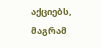აქციებს, მაგრამ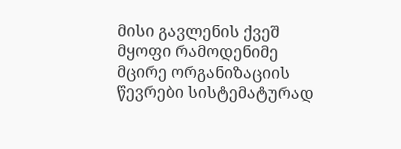მისი გავლენის ქვეშ მყოფი რამოდენიმე მცირე ორგანიზაციის წევრები სისტემატურად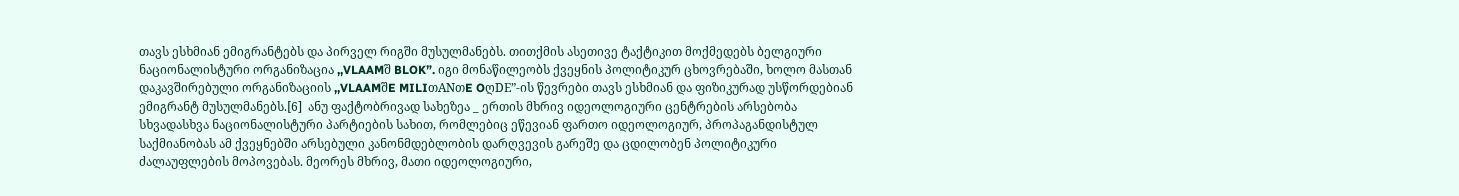თავს ესხმიან ემიგრანტებს და პირველ რიგში მუსულმანებს. თითქმის ასეთივე ტაქტიკით მოქმედებს ბელგიური ნაციონალისტური ორგანიზაცია ,,VLAAMშ BLOK”. იგი მონაწილეობს ქვეყნის პოლიტიკურ ცხოვრებაში, ხოლო მასთან დაკავშირებული ორგანიზაციის ,,VLAAMშE MILIთANთE OღDE”-ის წევრები თავს ესხმიან და ფიზიკურად უსწორდებიან ემიგრანტ მუსულმანებს.[6]  ანუ ფაქტობრივად სახეზეა _ ერთის მხრივ იდეოლოგიური ცენტრების არსებობა სხვადასხვა ნაციონალისტური პარტიების სახით, რომლებიც ეწევიან ფართო იდეოლოგიურ, პროპაგანდისტულ საქმიანობას ამ ქვეყნებში არსებული კანონმდებლობის დარღვევის გარეშე და ცდილობენ პოლიტიკური ძალაუფლების მოპოვებას. მეორეს მხრივ, მათი იდეოლოგიური,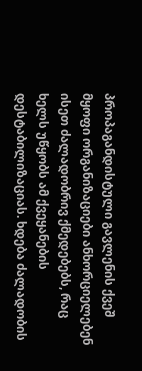პროპაგანდისტული გავლენის ქვეშ მყოფი ორგანიზაციები ანხორციელებენ ისეთ ძალადობრივ ქმედებებს, რაც ხელს უწყობს ამ ქვეყანების დესტაბილიზაციას. ხდება ძალადობის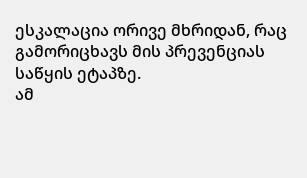ესკალაცია ორივე მხრიდან, რაც გამორიცხავს მის პრევენციას საწყის ეტაპზე.
ამ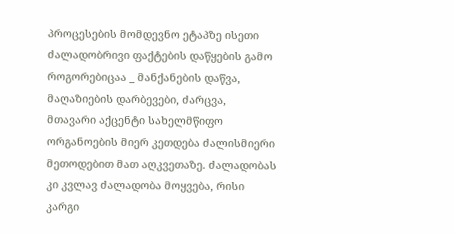პროცესების მომდევნო ეტაპზე ისეთი ძალადობრივი ფაქტების დაწყების გამო როგორებიცაა _ მანქანების დაწვა, მაღაზიების დარბევები, ძარცვა, მთავარი აქცენტი სახელმწიფო ორგანოების მიერ კეთდება ძალისმიერი მეთოდებით მათ აღკვეთაზე. ძალადობას კი კვლავ ძალადობა მოყვება, რისი კარგი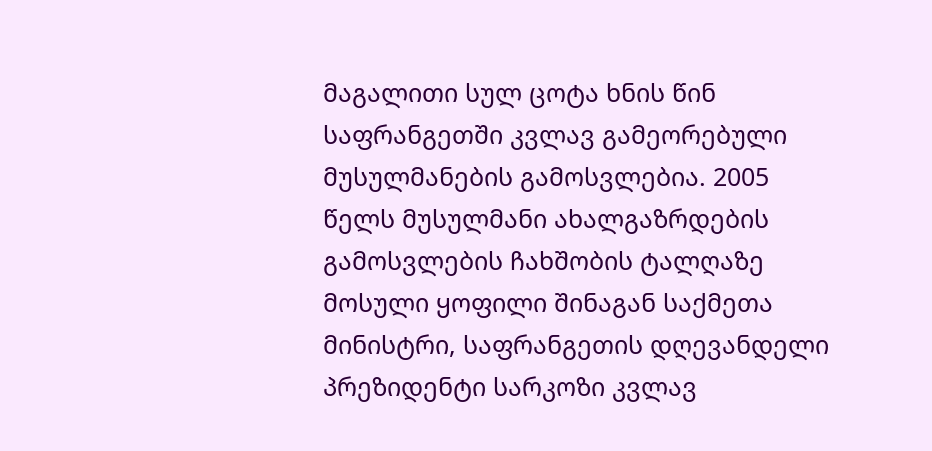მაგალითი სულ ცოტა ხნის წინ საფრანგეთში კვლავ გამეორებული მუსულმანების გამოსვლებია. 2005 წელს მუსულმანი ახალგაზრდების გამოსვლების ჩახშობის ტალღაზე მოსული ყოფილი შინაგან საქმეთა მინისტრი, საფრანგეთის დღევანდელი პრეზიდენტი სარკოზი კვლავ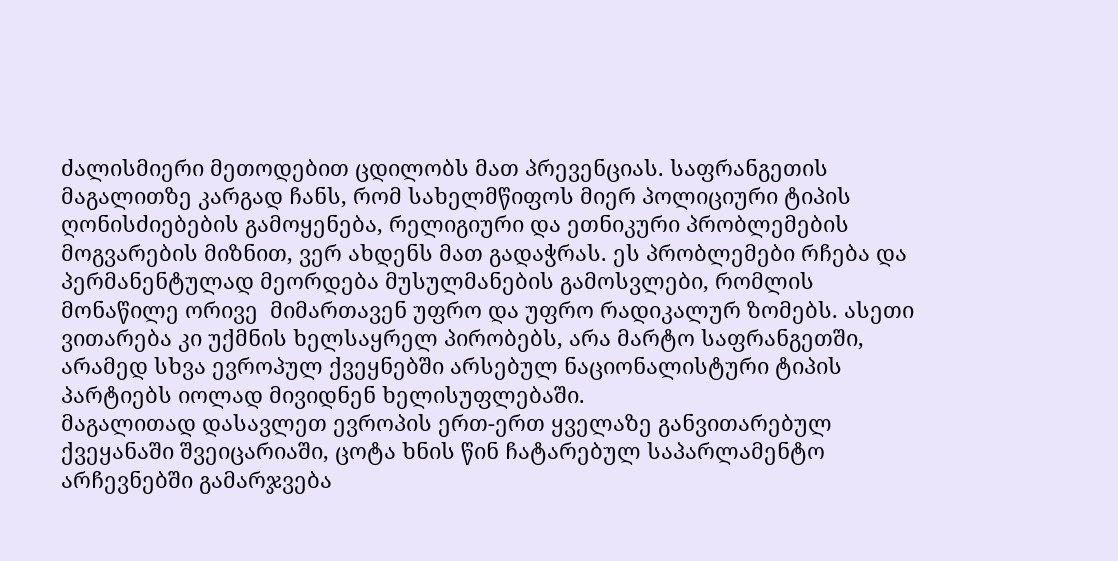ძალისმიერი მეთოდებით ცდილობს მათ პრევენციას. საფრანგეთის მაგალითზე კარგად ჩანს, რომ სახელმწიფოს მიერ პოლიციური ტიპის ღონისძიებების გამოყენება, რელიგიური და ეთნიკური პრობლემების მოგვარების მიზნით, ვერ ახდენს მათ გადაჭრას. ეს პრობლემები რჩება და პერმანენტულად მეორდება მუსულმანების გამოსვლები, რომლის მონაწილე ორივე  მიმართავენ უფრო და უფრო რადიკალურ ზომებს. ასეთი ვითარება კი უქმნის ხელსაყრელ პირობებს, არა მარტო საფრანგეთში, არამედ სხვა ევროპულ ქვეყნებში არსებულ ნაციონალისტური ტიპის პარტიებს იოლად მივიდნენ ხელისუფლებაში.
მაგალითად დასავლეთ ევროპის ერთ-ერთ ყველაზე განვითარებულ ქვეყანაში შვეიცარიაში, ცოტა ხნის წინ ჩატარებულ საპარლამენტო არჩევნებში გამარჯვება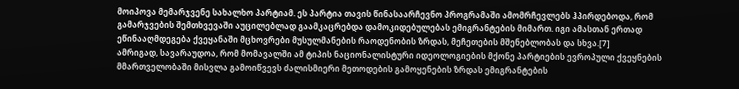მოიპოვა მემარჯვენე სახალხო პარტიამ. ეს პარტია თავის წინასაარჩევნო პროგრამაში ამომრჩევლებს ჰპირდებოდა, რომ გამარჯვების შემთხვევაში აუცილებლად გაამკაცრებდა დამოკიდებულებას ემიგრანტების მიმართ. იგი ამასთან ერთად ეწინააღმდეგება ქვეყანაში მცხოვრები მუსულმანების რაოდენობის ზრდას, მეჩეთების მშენებლობას და სხვა.[7]
ამრიგად, სავარაუდოა, რომ მომავალში ამ ტიპის ნაციონალისტური იდეოლოგიების მქონე პარტიების ევროპული ქვეყნების მმართველობაში მისვლა გამოიწვევს ძალისმიერი მეთოდების გამოყენების ზრდას ემიგრანტების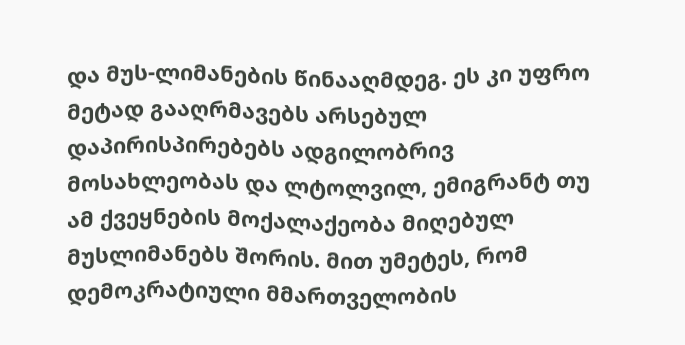და მუს-ლიმანების წინააღმდეგ. ეს კი უფრო მეტად გააღრმავებს არსებულ დაპირისპირებებს ადგილობრივ მოსახლეობას და ლტოლვილ, ემიგრანტ თუ ამ ქვეყნების მოქალაქეობა მიღებულ მუსლიმანებს შორის. მით უმეტეს, რომ დემოკრატიული მმართველობის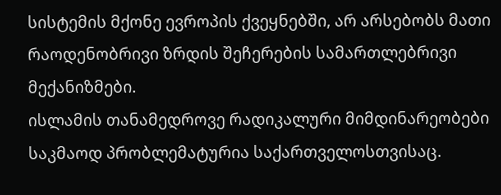სისტემის მქონე ევროპის ქვეყნებში, არ არსებობს მათი რაოდენობრივი ზრდის შეჩერების სამართლებრივი მექანიზმები.
ისლამის თანამედროვე რადიკალური მიმდინარეობები საკმაოდ პრობლემატურია საქართველოსთვისაც.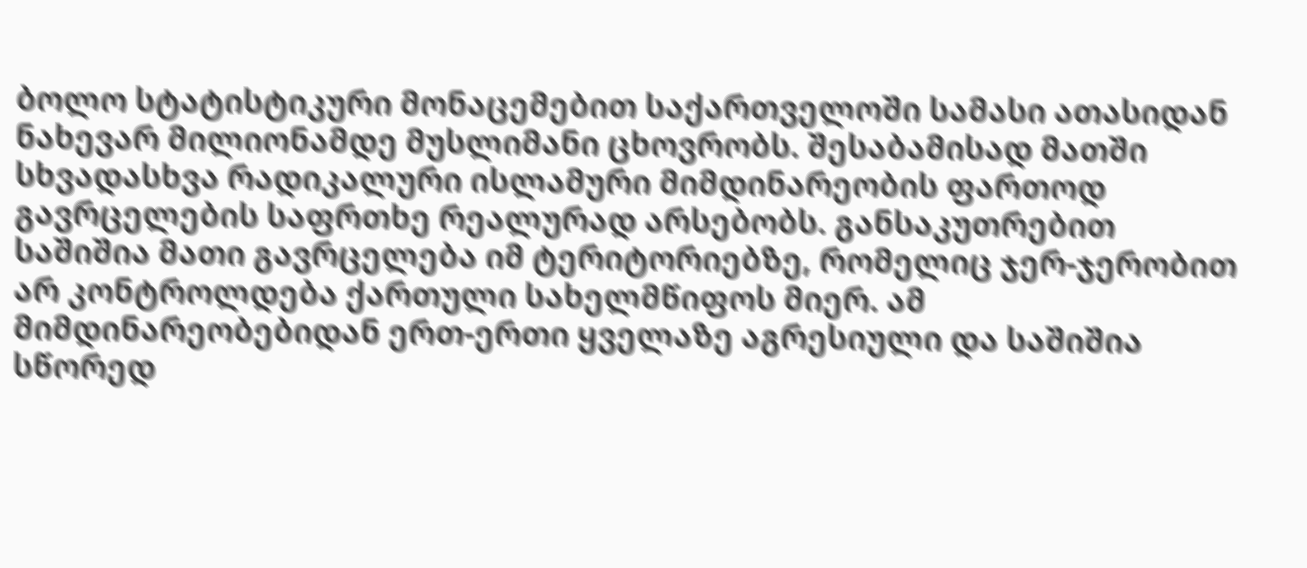ბოლო სტატისტიკური მონაცემებით საქართველოში სამასი ათასიდან ნახევარ მილიონამდე მუსლიმანი ცხოვრობს. შესაბამისად მათში სხვადასხვა რადიკალური ისლამური მიმდინარეობის ფართოდ გავრცელების საფრთხე რეალურად არსებობს. განსაკუთრებით საშიშია მათი გავრცელება იმ ტერიტორიებზე, რომელიც ჯერ-ჯერობით არ კონტროლდება ქართული სახელმწიფოს მიერ. ამ მიმდინარეობებიდან ერთ-ერთი ყველაზე აგრესიული და საშიშია სწორედ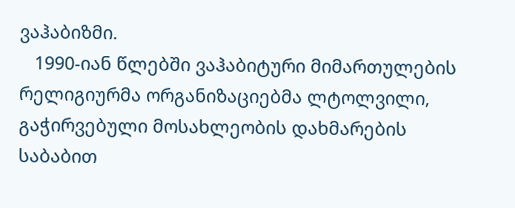ვაჰაბიზმი.
   1990-იან წლებში ვაჰაბიტური მიმართულების რელიგიურმა ორგანიზაციებმა ლტოლვილი, გაჭირვებული მოსახლეობის დახმარების საბაბით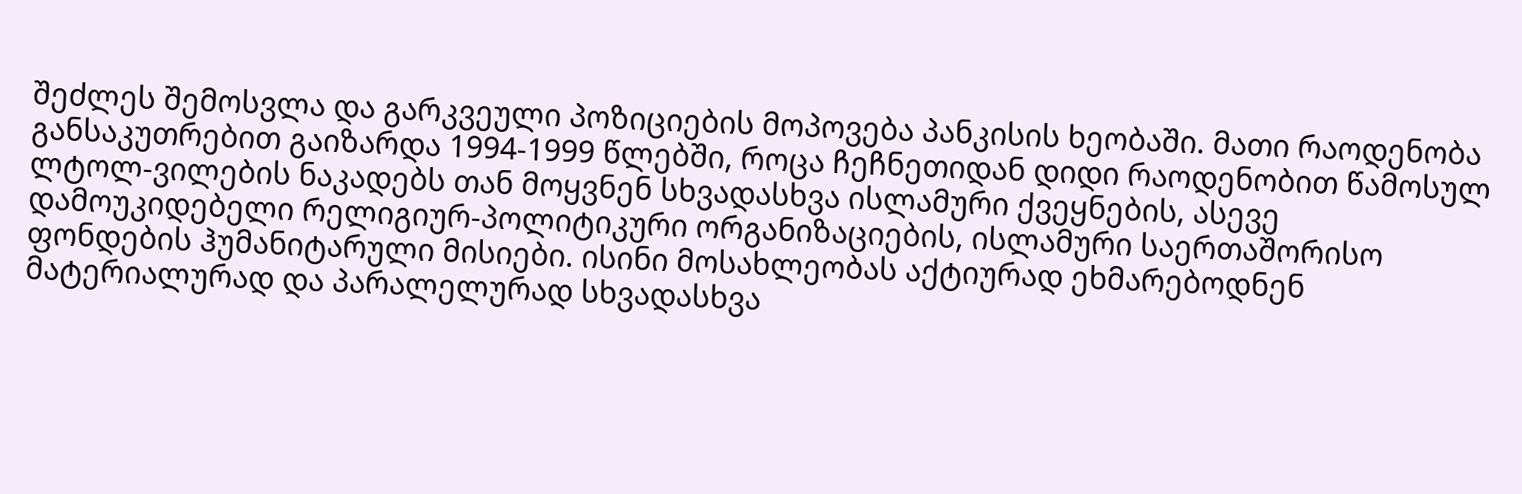შეძლეს შემოსვლა და გარკვეული პოზიციების მოპოვება პანკისის ხეობაში. მათი რაოდენობა განსაკუთრებით გაიზარდა 1994-1999 წლებში, როცა ჩეჩნეთიდან დიდი რაოდენობით წამოსულ ლტოლ-ვილების ნაკადებს თან მოყვნენ სხვადასხვა ისლამური ქვეყნების, ასევე დამოუკიდებელი რელიგიურ-პოლიტიკური ორგანიზაციების, ისლამური საერთაშორისო ფონდების ჰუმანიტარული მისიები. ისინი მოსახლეობას აქტიურად ეხმარებოდნენ მატერიალურად და პარალელურად სხვადასხვა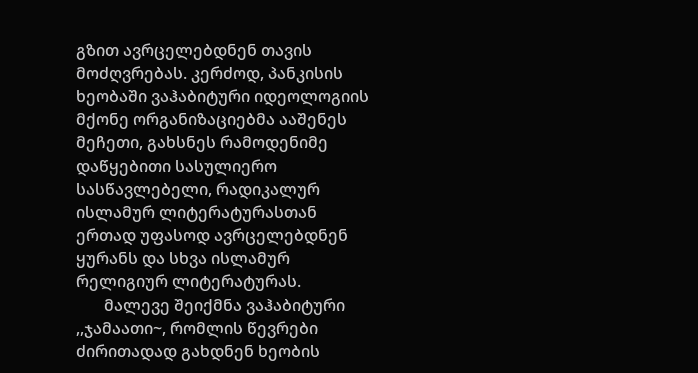გზით ავრცელებდნენ თავის მოძღვრებას. კერძოდ, პანკისის ხეობაში ვაჰაბიტური იდეოლოგიის მქონე ორგანიზაციებმა ააშენეს მეჩეთი, გახსნეს რამოდენიმე დაწყებითი სასულიერო სასწავლებელი, რადიკალურ ისლამურ ლიტერატურასთან ერთად უფასოდ ავრცელებდნენ ყურანს და სხვა ისლამურ რელიგიურ ლიტერატურას.
       მალევე შეიქმნა ვაჰაბიტური ,,ჯამაათი~, რომლის წევრები ძირითადად გახდნენ ხეობის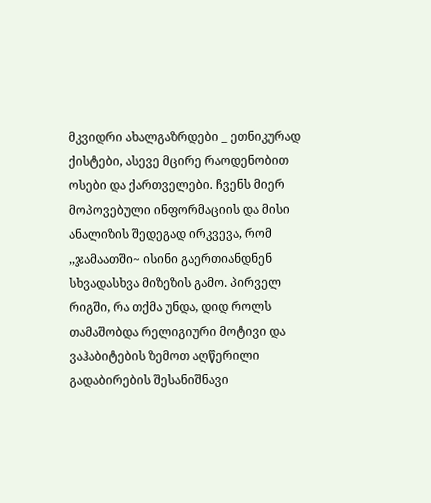მკვიდრი ახალგაზრდები _ ეთნიკურად ქისტები, ასევე მცირე რაოდენობით ოსები და ქართველები. ჩვენს მიერ მოპოვებული ინფორმაციის და მისი ანალიზის შედეგად ირკვევა, რომ ,,ჯამაათში~ ისინი გაერთიანდნენ სხვადასხვა მიზეზის გამო. პირველ რიგში, რა თქმა უნდა, დიდ როლს თამაშობდა რელიგიური მოტივი და ვაჰაბიტების ზემოთ აღწერილი გადაბირების შესანიშნავი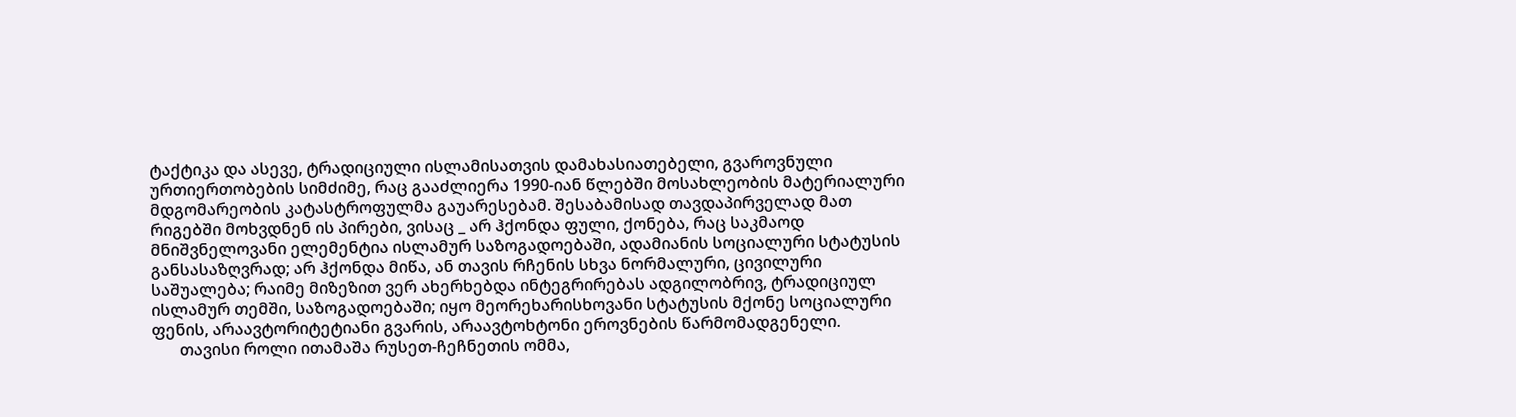ტაქტიკა და ასევე, ტრადიციული ისლამისათვის დამახასიათებელი, გვაროვნული ურთიერთობების სიმძიმე, რაც გააძლიერა 1990-იან წლებში მოსახლეობის მატერიალური მდგომარეობის კატასტროფულმა გაუარესებამ. შესაბამისად თავდაპირველად მათ რიგებში მოხვდნენ ის პირები, ვისაც _ არ ჰქონდა ფული, ქონება, რაც საკმაოდ მნიშვნელოვანი ელემენტია ისლამურ საზოგადოებაში, ადამიანის სოციალური სტატუსის განსასაზღვრად; არ ჰქონდა მიწა, ან თავის რჩენის სხვა ნორმალური, ცივილური საშუალება; რაიმე მიზეზით ვერ ახერხებდა ინტეგრირებას ადგილობრივ, ტრადიციულ ისლამურ თემში, საზოგადოებაში; იყო მეორეხარისხოვანი სტატუსის მქონე სოციალური ფენის, არაავტორიტეტიანი გვარის, არაავტოხტონი ეროვნების წარმომადგენელი.
       თავისი როლი ითამაშა რუსეთ-ჩეჩნეთის ომმა,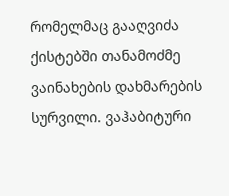რომელმაც გააღვიძა ქისტებში თანამოძმე ვაინახების დახმარების სურვილი. ვაჰაბიტური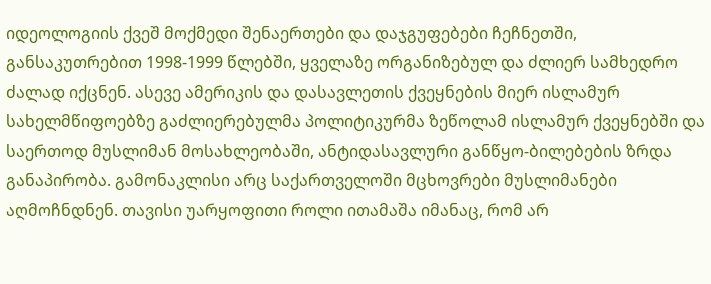იდეოლოგიის ქვეშ მოქმედი შენაერთები და დაჯგუფებები ჩეჩნეთში, განსაკუთრებით 1998-1999 წლებში, ყველაზე ორგანიზებულ და ძლიერ სამხედრო ძალად იქცნენ. ასევე ამერიკის და დასავლეთის ქვეყნების მიერ ისლამურ სახელმწიფოებზე გაძლიერებულმა პოლიტიკურმა ზეწოლამ ისლამურ ქვეყნებში და საერთოდ მუსლიმან მოსახლეობაში, ანტიდასავლური განწყო-ბილებების ზრდა განაპირობა. გამონაკლისი არც საქართველოში მცხოვრები მუსლიმანები აღმოჩნდნენ. თავისი უარყოფითი როლი ითამაშა იმანაც, რომ არ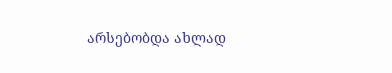არსებობდა ახლად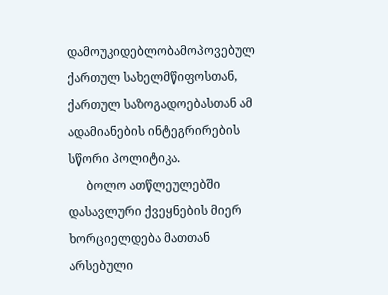დამოუკიდებლობამოპოვებულ ქართულ სახელმწიფოსთან, ქართულ საზოგადოებასთან ამ ადამიანების ინტეგრირების სწორი პოლიტიკა.
      ბოლო ათწლეულებში დასავლური ქვეყნების მიერ ხორციელდება მათთან არსებული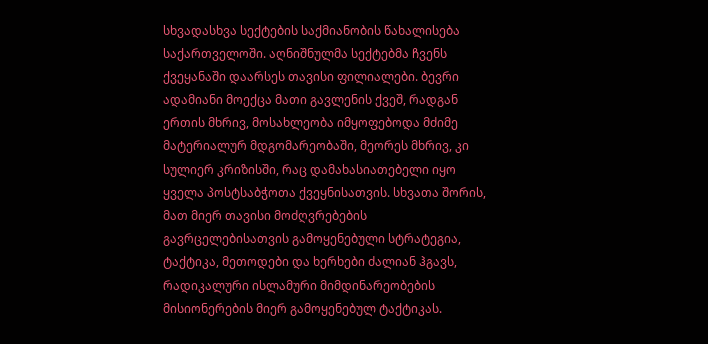სხვადასხვა სექტების საქმიანობის წახალისება საქართველოში. აღნიშნულმა სექტებმა ჩვენს ქვეყანაში დაარსეს თავისი ფილიალები. ბევრი ადამიანი მოექცა მათი გავლენის ქვეშ, რადგან ერთის მხრივ, მოსახლეობა იმყოფებოდა მძიმე მატერიალურ მდგომარეობაში, მეორეს მხრივ, კი სულიერ კრიზისში, რაც დამახასიათებელი იყო ყველა პოსტსაბჭოთა ქვეყნისათვის. სხვათა შორის, მათ მიერ თავისი მოძღვრებების გავრცელებისათვის გამოყენებული სტრატეგია, ტაქტიკა, მეთოდები და ხერხები ძალიან ჰგავს, რადიკალური ისლამური მიმდინარეობების მისიონერების მიერ გამოყენებულ ტაქტიკას.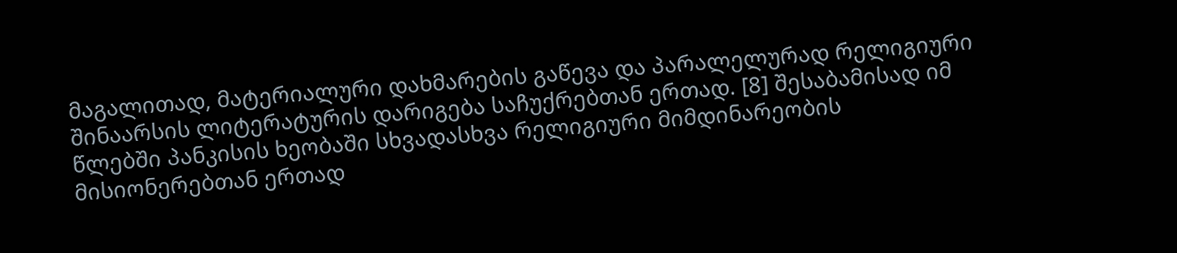მაგალითად, მატერიალური დახმარების გაწევა და პარალელურად რელიგიური შინაარსის ლიტერატურის დარიგება საჩუქრებთან ერთად. [8] შესაბამისად იმ წლებში პანკისის ხეობაში სხვადასხვა რელიგიური მიმდინარეობის მისიონერებთან ერთად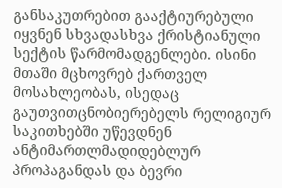განსაკუთრებით გააქტიურებული იყვნენ სხვადასხვა ქრისტიანული სექტის წარმომადგენლები. ისინი მთაში მცხოვრებ ქართველ მოსახლეობას, ისედაც გაუთვითცნობიერებელს რელიგიურ საკითხებში უწევდნენ ანტიმართლმადიდებლურ პროპაგანდას და ბევრი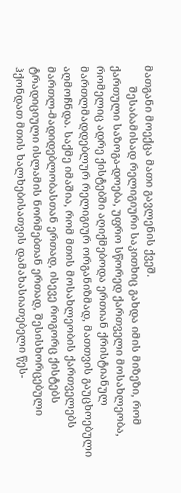მათგანი მოექცა მათი გავლენის ქვეშ.
       შესაბამისად რელიგიური საკითხიც გახდა იმის მიზეზი, რომ ქართული საზოგა-დოება, უფრო სწორედ ქართველი მოსახლეობა, რომელიც ადრე ქისტებში აღიქმებოდა ერთიან ქრისტიანულ მართლმადდებლურ რელიგიურ ორგანიზმად, მათთვის გაუცხოებული აღმოჩნდა. საქმე იმაშია, რომ მთის მოსახლეობის ქართველებს მართლ-მადიდებლობასთან ერთად, ისევე როგორც ქისტებს ტრადიციული ისლამის ნორმებთან ერთად, შესისხორცებული ჰქონდათ მთის ხალხებისათვის დამახასიათებელი წეს-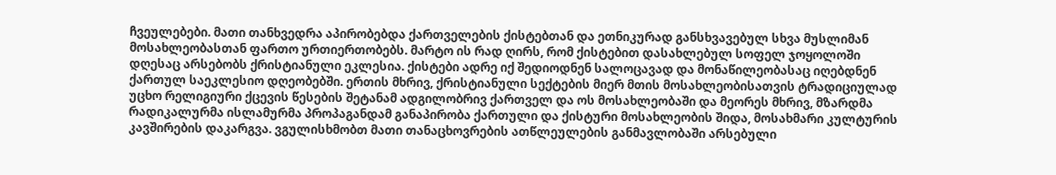ჩვეულებები. მათი თანხვედრა აპირობებდა ქართველების ქისტებთან და ეთნიკურად განსხვავებულ სხვა მუსლიმან მოსახლეობასთან ფართო ურთიერთობებს. მარტო ის რად ღირს, რომ ქისტებით დასახლებულ სოფელ ჯოყოლოში დღესაც არსებობს ქრისტიანული ეკლესია. ქისტები ადრე იქ შედიოდნენ სალოცავად და მონაწილეობასაც იღებდნენ ქართულ საეკლესიო დღეობებში. ერთის მხრივ, ქრისტიანული სექტების მიერ მთის მოსახლეობისათვის ტრადიციულად უცხო რელიგიური ქცევის წესების შეტანამ ადგილობრივ ქართველ და ოს მოსახლეობაში და მეორეს მხრივ, მზარდმა რადიკალურმა ისლამურმა პროპაგანდამ განაპირობა ქართული და ქისტური მოსახლეობის შიდა, მოსახმარი კულტურის კავშირების დაკარგვა. ვგულისხმობთ მათი თანაცხოვრების ათწლეულების განმავლობაში არსებული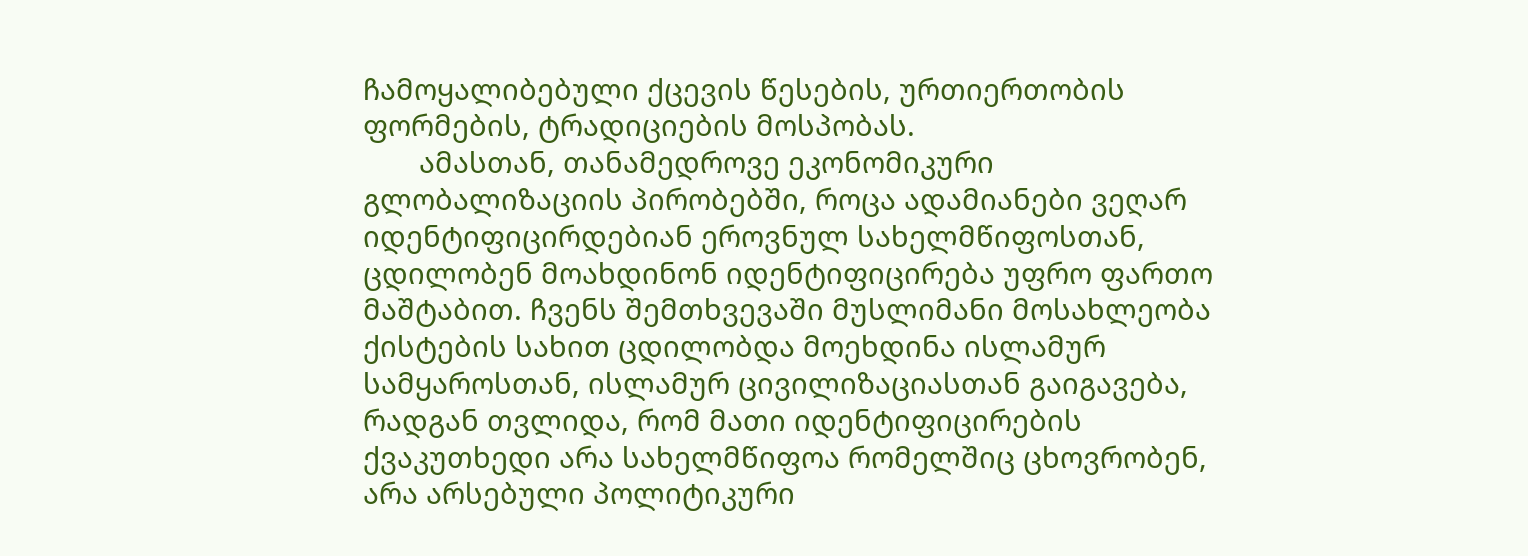ჩამოყალიბებული ქცევის წესების, ურთიერთობის ფორმების, ტრადიციების მოსპობას.
       ამასთან, თანამედროვე ეკონომიკური გლობალიზაციის პირობებში, როცა ადამიანები ვეღარ იდენტიფიცირდებიან ეროვნულ სახელმწიფოსთან, ცდილობენ მოახდინონ იდენტიფიცირება უფრო ფართო მაშტაბით. ჩვენს შემთხვევაში მუსლიმანი მოსახლეობა ქისტების სახით ცდილობდა მოეხდინა ისლამურ სამყაროსთან, ისლამურ ცივილიზაციასთან გაიგავება, რადგან თვლიდა, რომ მათი იდენტიფიცირების ქვაკუთხედი არა სახელმწიფოა რომელშიც ცხოვრობენ, არა არსებული პოლიტიკური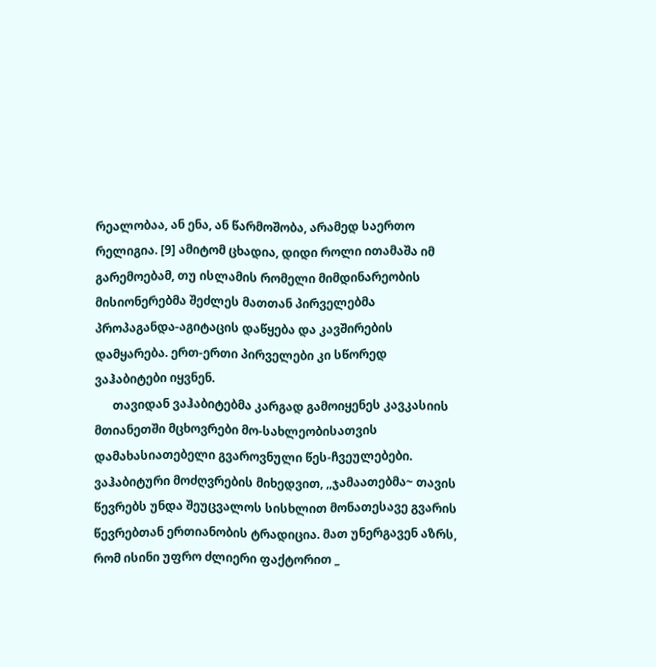რეალობაა, ან ენა, ან წარმოშობა, არამედ საერთო რელიგია. [9] ამიტომ ცხადია, დიდი როლი ითამაშა იმ გარემოებამ, თუ ისლამის რომელი მიმდინარეობის მისიონერებმა შეძლეს მათთან პირველებმა პროპაგანდა-აგიტაცის დაწყება და კავშირების დამყარება. ერთ-ერთი პირველები კი სწორედ ვაჰაბიტები იყვნენ.
      თავიდან ვაჰაბიტებმა კარგად გამოიყენეს კავკასიის მთიანეთში მცხოვრები მო-სახლეობისათვის დამახასიათებელი გვაროვნული წეს-ჩვეულებები. ვაჰაბიტური მოძღვრების მიხედვით, ,,ჯამაათებმა~ თავის წევრებს უნდა შეუცვალოს სისხლით მონათესავე გვარის წევრებთან ერთიანობის ტრადიცია. მათ უნერგავენ აზრს, რომ ისინი უფრო ძლიერი ფაქტორით _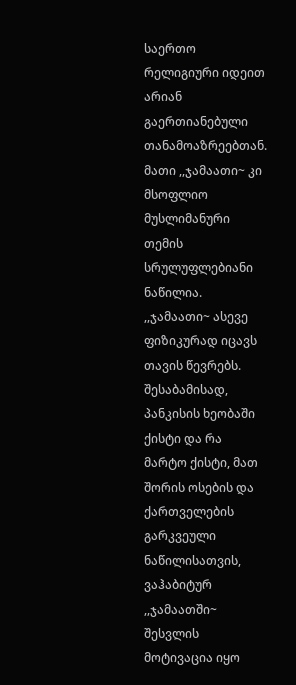საერთო რელიგიური იდეით არიან გაერთიანებული თანამოაზრეებთან. მათი ,,ჯამაათი~ კი მსოფლიო მუსლიმანური თემის სრულუფლებიანი ნაწილია. ,,ჯამაათი~ ასევე ფიზიკურად იცავს თავის წევრებს.
შესაბამისად, პანკისის ხეობაში ქისტი და რა მარტო ქისტი, მათ შორის ოსების და ქართველების გარკვეული ნაწილისათვის, ვაჰაბიტურ ,,ჯამაათში~ შესვლის მოტივაცია იყო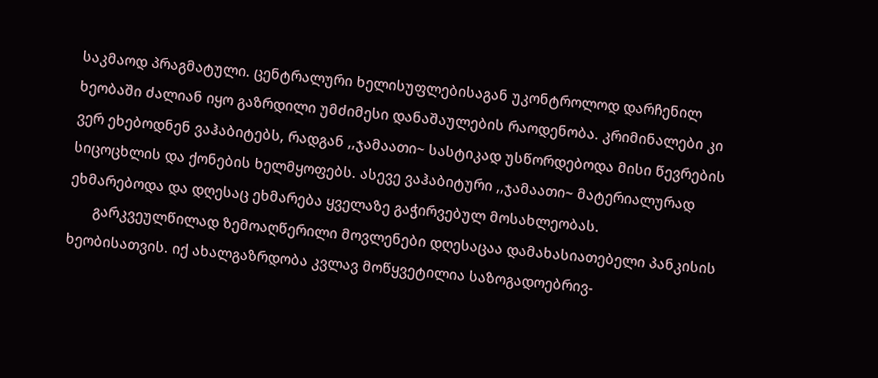საკმაოდ პრაგმატული. ცენტრალური ხელისუფლებისაგან უკონტროლოდ დარჩენილ ხეობაში ძალიან იყო გაზრდილი უმძიმესი დანაშაულების რაოდენობა. კრიმინალები კი ვერ ეხებოდნენ ვაჰაბიტებს, რადგან ,,ჯამაათი~ სასტიკად უსწორდებოდა მისი წევრების სიცოცხლის და ქონების ხელმყოფებს. ასევე ვაჰაბიტური ,,ჯამაათი~ მატერიალურად ეხმარებოდა და დღესაც ეხმარება ყველაზე გაჭირვებულ მოსახლეობას.
      გარკვეულწილად ზემოაღწერილი მოვლენები დღესაცაა დამახასიათებელი პანკისის ხეობისათვის. იქ ახალგაზრდობა კვლავ მოწყვეტილია საზოგადოებრივ-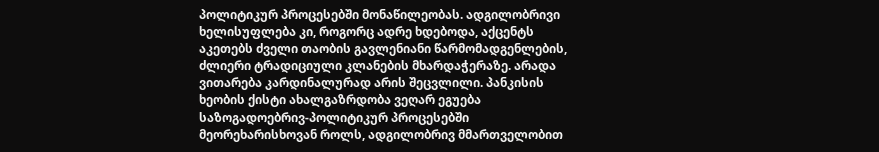პოლიტიკურ პროცესებში მონაწილეობას. ადგილობრივი ხელისუფლება კი, როგორც ადრე ხდებოდა, აქცენტს აკეთებს ძველი თაობის გავლენიანი წარმომადგენლების, ძლიერი ტრადიციული კლანების მხარდაჭერაზე. არადა ვითარება კარდინალურად არის შეცვლილი. პანკისის ხეობის ქისტი ახალგაზრდობა ვეღარ ეგუება საზოგადოებრივ-პოლიტიკურ პროცესებში მეორეხარისხოვან როლს, ადგილობრივ მმართველობით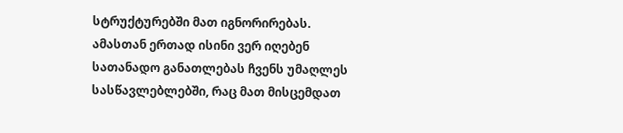სტრუქტურებში მათ იგნორირებას. ამასთან ერთად ისინი ვერ იღებენ სათანადო განათლებას ჩვენს უმაღლეს სასწავლებლებში, რაც მათ მისცემდათ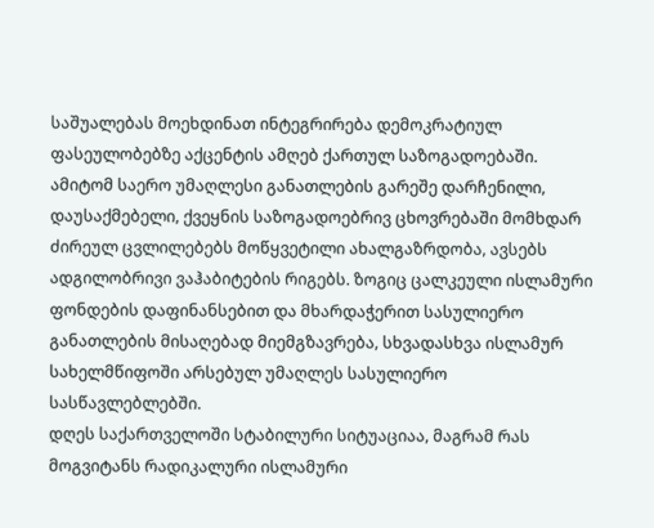საშუალებას მოეხდინათ ინტეგრირება დემოკრატიულ ფასეულობებზე აქცენტის ამღებ ქართულ საზოგადოებაში. ამიტომ საერო უმაღლესი განათლების გარეშე დარჩენილი, დაუსაქმებელი, ქვეყნის საზოგადოებრივ ცხოვრებაში მომხდარ ძირეულ ცვლილებებს მოწყვეტილი ახალგაზრდობა, ავსებს ადგილობრივი ვაჰაბიტების რიგებს. ზოგიც ცალკეული ისლამური ფონდების დაფინანსებით და მხარდაჭერით სასულიერო განათლების მისაღებად მიემგზავრება, სხვადასხვა ისლამურ სახელმწიფოში არსებულ უმაღლეს სასულიერო სასწავლებლებში.
დღეს საქართველოში სტაბილური სიტუაციაა, მაგრამ რას მოგვიტანს რადიკალური ისლამური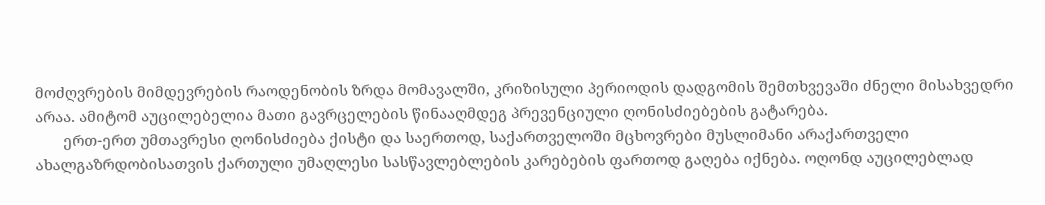მოძღვრების მიმდევრების რაოდენობის ზრდა მომავალში, კრიზისული პერიოდის დადგომის შემთხვევაში ძნელი მისახვედრი არაა. ამიტომ აუცილებელია მათი გავრცელების წინააღმდეგ პრევენციული ღონისძიებების გატარება.
       ერთ-ერთ უმთავრესი ღონისძიება ქისტი და საერთოდ, საქართველოში მცხოვრები მუსლიმანი არაქართველი ახალგაზრდობისათვის ქართული უმაღლესი სასწავლებლების კარებების ფართოდ გაღება იქნება. ოღონდ აუცილებლად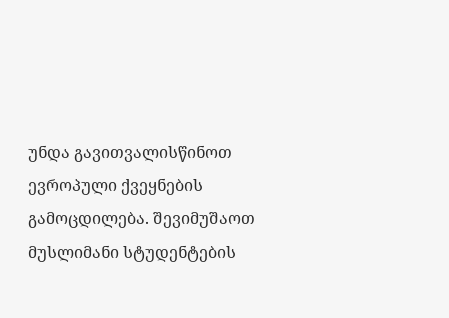უნდა გავითვალისწინოთ ევროპული ქვეყნების გამოცდილება. შევიმუშაოთ მუსლიმანი სტუდენტების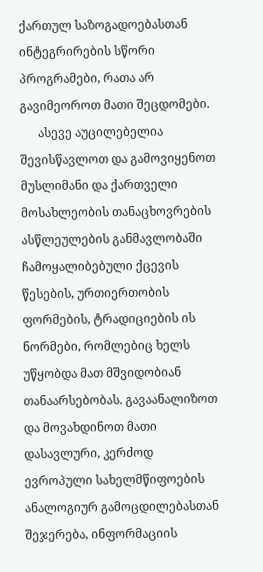ქართულ საზოგადოებასთან ინტეგრირების სწორი პროგრამები, რათა არ გავიმეოროთ მათი შეცდომები.
      ასევე აუცილებელია შევისწავლოთ და გამოვიყენოთ მუსლიმანი და ქართველი მოსახლეობის თანაცხოვრების ასწლეულების განმავლობაში ჩამოყალიბებული ქცევის წესების, ურთიერთობის ფორმების, ტრადიციების ის ნორმები, რომლებიც ხელს უწყობდა მათ მშვიდობიან თანაარსებობას. გავაანალიზოთ და მოვახდინოთ მათი დასავლური, კერძოდ ევროპული სახელმწიფოების ანალოგიურ გამოცდილებასთან შეჯერება, ინფორმაციის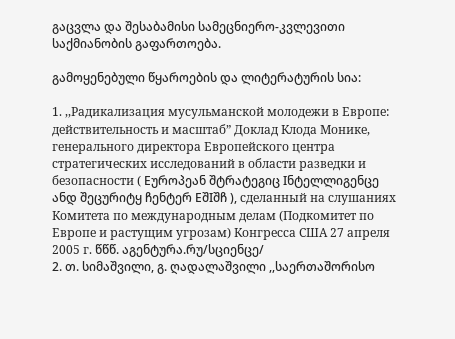გაცვლა და შესაბამისი სამეცნიერო-კვლევითი საქმიანობის გაფართოება.

გამოყენებული წყაროების და ლიტერატურის სია:

1. ,,Радикализация мусульманской молодежи в Европе: действительность и масштаб” Доклад Клода Монике, генерального директора Европейского центра стратегических исследований в области разведки и безопасности ( Eუროპეან შტრატეგიც Iნტელლიგენცე ანდ შეცურიტყ ჩენტერ EშIშჩ ), сделанный на слушаниях Комитета по международным делам (Подкомитет по Европе и растущим угрозам) Конгресса США 27 апреля 2005 г. წწწ. აგენტურა.რუ/სციენცე/
2. თ. სიმაშვილი, გ. ღადალაშვილი ,,საერთაშორისო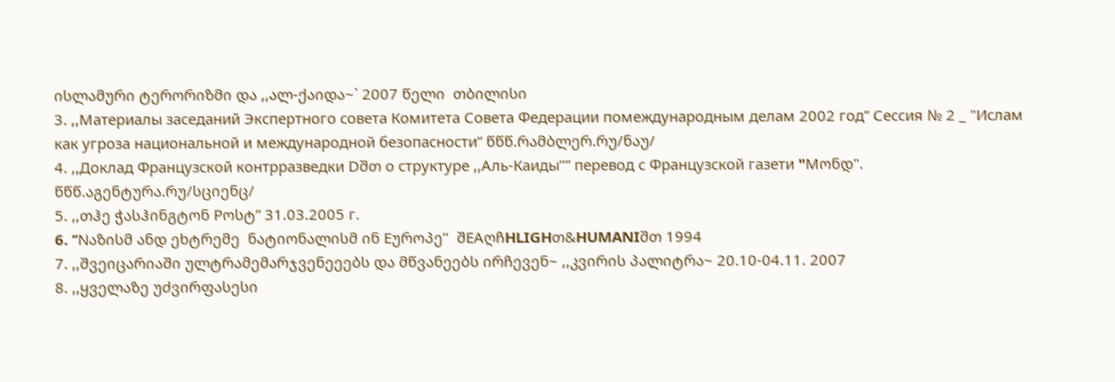ისლამური ტერორიზმი და ,,ალ-ქაიდა~` 2007 წელი  თბილისი
3. ,,Материалы заседаний Экспертного совета Комитета Совета Федерации помеждународным делам 2002 год” Сессия № 2 _ "Ислам как угроза национальной и международной безопасности” წწწ.რამბლერ.რუ/ნაუ/
4. ,,Доклад Французской контрразведки Dშთ о структуре ,,Аль-Каиды’’” перевод с Французской газети "Mონდ". წწწ.აგენტურა.რუ/სციენც/
5. ,,თჰე ჭასჰინგტონ Pოსტ” 31.03.2005 г.
6. ‘’Nაზისმ ანდ ეხტრემე  ნატიონალისმ ინ Eუროპე’’  შEAღჩHLIGHთ&HUMANIშთ 1994
7. ,,შვეიცარიაში ულტრამემარჯვენეეებს და მწვანეებს ირჩევენ~ ,,კვირის პალიტრა~ 20.10-04.11. 2007
8. ,,ყველაზე უძვირფასესი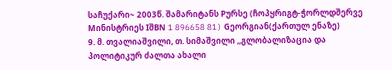საჩუქარი~ 2003წ. შამარიტანს Pურსე (ჩოპყრიგტ-ჭორლდშერვე Mინისტრიეს IშBN 1 896658 81) Gეორგიან(ქართულ ენაზე)
9. მ. თვალიაშვილი, თ. სიმაშვილი ,,გლობალიზაცია და პოლიტიკურ ძალთა ახალი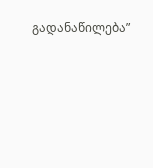გადანაწილება”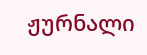ჟურნალი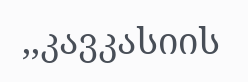,,კავკასიის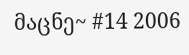მაცნე~ #14 2006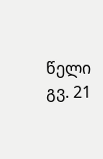წელი გვ. 21